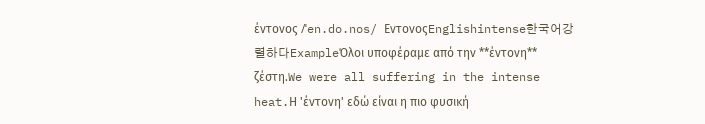έντονος /ˈen.do.nos/ ΕντονοςEnglishintense한국어강렬하다ExampleΌλοι υποφέραμε από την **έντονη** ζέστη.We were all suffering in the intense heat.Η 'έντονη' εδώ είναι η πιο φυσική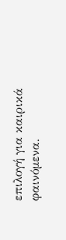επιλογή για καιρικά φαινόμενα.